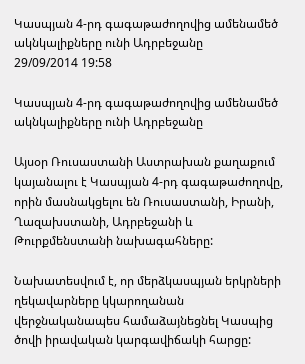Կասպյան 4-րդ գագաթաժողովից ամենամեծ ակնկալիքները ունի Ադրբեջանը
29/09/2014 19:58

Կասպյան 4-րդ գագաթաժողովից ամենամեծ ակնկալիքները ունի Ադրբեջանը

Այսօր Ռուսաստանի Աստրախան քաղաքում կայանալու է Կասպյան 4-րդ գագաթաժողովը, որին մասնակցելու են Ռուսաստանի, Իրանի, Ղազախստանի, Ադրբեջանի և Թուրքմենստանի նախագահները:

Նախատեսվում է, որ մերձկասպյան երկրների ղեկավարները կկարողանան վերջնականապես համաձայնեցնել Կասպից ծովի իրավական կարգավիճակի հարցը: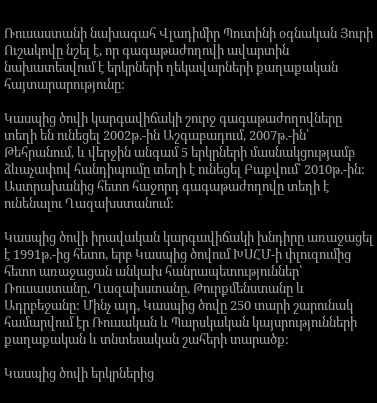Ռուսաստանի նախագահ Վլադիմիր Պուտինի օգնական Յուրի Ուշակովը նշել է, որ գագաթաժողովի ավարտին նախատեսվում է երկրների ղեկավարների քաղաքական հայտարարությունը:

Կասպից ծովի կարգավիճակի շուրջ գագաթաժողովները տեղի են ունեցել 2002թ.-ին Աշգաբադում, 2007թ.-ին՝ Թեհրանում, և վերջին անգամ 5 երկրների մասնակցությամբ ձևաչափով հանդիպումը տեղի է ունեցել Բաքվում՝ 2010թ.-ին: Աստրախանից հետո հաջորդ գագաթաժողովը տեղի է ունենալու Ղազախստանում:

Կասպից ծովի իրավական կարգավիճակի խնդիրը առաջացել է 1991թ.-ից հետո, երբ Կասպից ծովում ԽՍՀՄ-ի փլուզումից հետո առաջացան անկախ հանրապետություններ՝ Ռուսաստանը, Ղազախստանը, Թուրքմենստանը և Ադրբեջանը: Մինչ այդ, Կասպից ծովը 250 տարի շարունակ համարվում էր Ռուսական և Պարսկական կայսրությունների քաղաքական և տնտեսական շահերի տարածք:

Կասպից ծովի երկրներից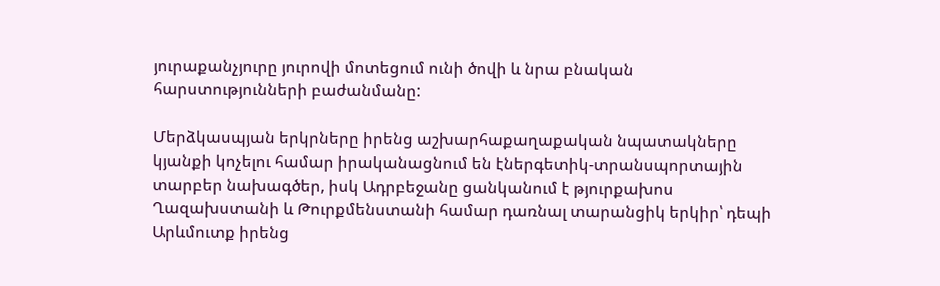յուրաքանչյուրը յուրովի մոտեցում ունի ծովի և նրա բնական հարստությունների բաժանմանը:

Մերձկասպյան երկրները իրենց աշխարհաքաղաքական նպատակները կյանքի կոչելու համար իրականացնում են էներգետիկ-տրանսպորտային տարբեր նախագծեր, իսկ Ադրբեջանը ցանկանում է թյուրքախոս Ղազախստանի և Թուրքմենստանի համար դառնալ տարանցիկ երկիր՝ դեպի Արևմուտք իրենց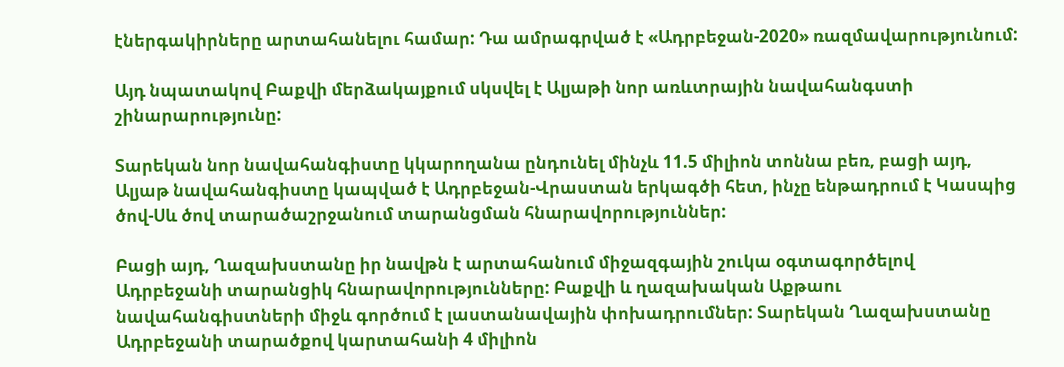էներգակիրները արտահանելու համար: Դա ամրագրված է «Ադրբեջան-2020» ռազմավարությունում:

Այդ նպատակով Բաքվի մերձակայքում սկսվել է Ալյաթի նոր առևտրային նավահանգստի շինարարությունը:

Տարեկան նոր նավահանգիստը կկարողանա ընդունել մինչև 11.5 միլիոն տոննա բեռ, բացի այդ, Ալյաթ նավահանգիստը կապված է Ադրբեջան-Վրաստան երկագծի հետ, ինչը ենթադրում է Կասպից ծով-Սև ծով տարածաշրջանում տարանցման հնարավորություններ:

Բացի այդ, Ղազախստանը իր նավթն է արտահանում միջազգային շուկա օգտագործելով Ադրբեջանի տարանցիկ հնարավորությունները: Բաքվի և ղազախական Աքթաու նավահանգիստների միջև գործում է լաստանավային փոխադրումներ: Տարեկան Ղազախստանը Ադրբեջանի տարածքով կարտահանի 4 միլիոն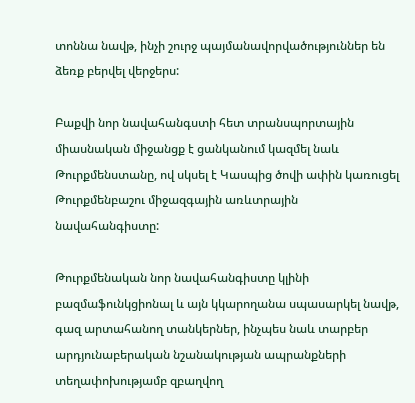տոննա նավթ, ինչի շուրջ պայմանավորվածություններ են ձեռք բերվել վերջերս:

Բաքվի նոր նավահանգստի հետ տրանսպորտային միասնական միջանցք է ցանկանում կազմել նաև Թուրքմենստանը, ով սկսել է Կասպից ծովի ափին կառուցել Թուրքմենբաշու միջազգային առևտրային նավահանգիստը:

Թուրքմենական նոր նավահանգիստը կլինի բազմաֆունկցիոնալ և այն կկարողանա սպասարկել նավթ, գազ արտահանող տանկերներ, ինչպես նաև տարբեր արդյունաբերական նշանակության ապրանքների տեղափոխությամբ զբաղվող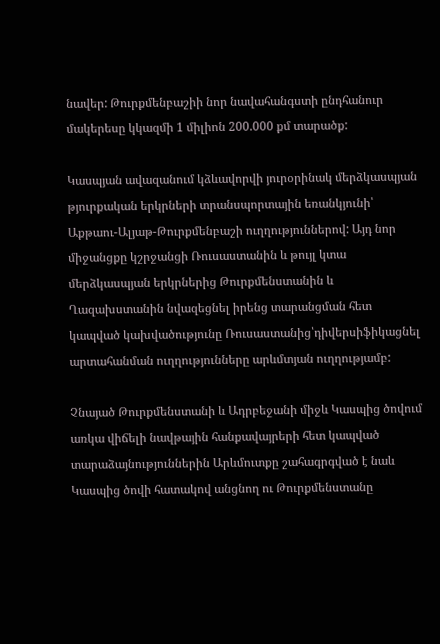նավեր: Թուրքմենբաշիի նոր նավահանգստի ընդհանուր մակերեսը կկազմի 1 միլիոն 200.000 քմ տարածք:

Կասպյան ավազանում կձևավորվի յուրօրինակ մերձկասպյան թյուրքական երկրների տրանսպորտային եռանկյունի՝ Աքթաու-Ալյաթ-Թուրքմենբաշի ուղղություններով: Այդ նոր միջանցքը կշրջանցի Ռուսաստանին և թույլ կտա մերձկասպյան երկրներից Թուրքմենստանին և Ղազախստանին նվազեցնել իրենց տարանցման հետ կապված կախվածությունը Ռուսաստանից՝դիվերսիֆիկացնել արտահանման ուղղությունները արևմտյան ուղղությամբ:

Չնայած Թուրքմենստանի և Ադրբեջանի միջև Կասպից ծովում առկա վիճելի նավթային հանքավայրերի հետ կապված տարաձայնություններին Արևմուտքը շահագրգված է նաև Կասպից ծովի հատակով անցնող ու Թուրքմենստանը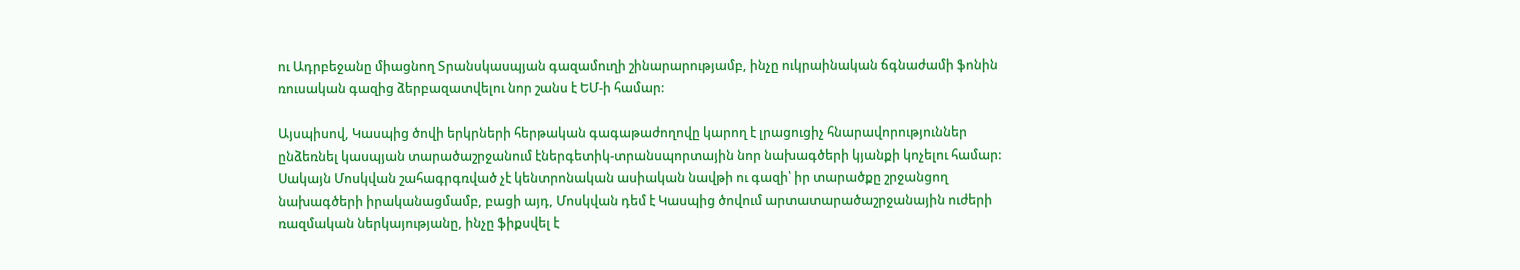ու Ադրբեջանը միացնող Տրանսկասպյան գազամուղի շինարարությամբ, ինչը ուկրաինական ճգնաժամի ֆոնին ռուսական գազից ձերբազատվելու նոր շանս է ԵՄ-ի համար:

Այսպիսով, Կասպից ծովի երկրների հերթական գագաթաժողովը կարող է լրացուցիչ հնարավորություններ ընձեռնել կասպյան տարածաշրջանում էներգետիկ-տրանսպորտային նոր նախագծերի կյանքի կոչելու համար: Սակայն Մոսկվան շահագրգռված չէ կենտրոնական ասիական նավթի ու գազի՝ իր տարածքը շրջանցող նախագծերի իրականացմամբ, բացի այդ, Մոսկվան դեմ է Կասպից ծովում արտատարածաշրջանային ուժերի ռազմական ներկայությանը, ինչը ֆիքսվել է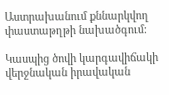Աստրախանում քննարկվող փաստաթղթի նախածգում:

Կասպից ծովի կարգավիճակի վերջնական իրավական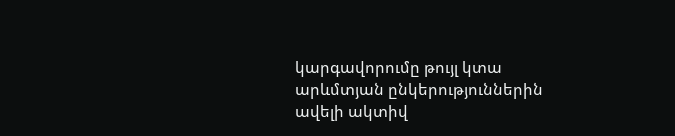կարգավորումը թույլ կտա արևմտյան ընկերություններին ավելի ակտիվ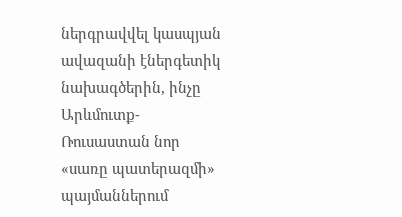ներգրավվել կասպյան ավազանի էներգետիկ նախագծերին, ինչը Արևմուտք-Ռուսաստան նոր «սառը պատերազմի» պայմաններում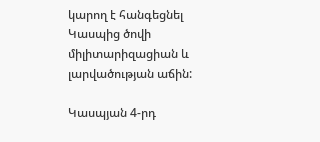կարող է հանգեցնել Կասպից ծովի միլիտարիզացիան և լարվածության աճին:

Կասպյան 4-րդ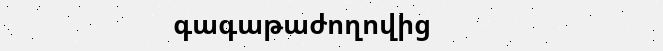գագաթաժողովից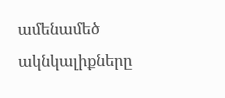ամենամեծ ակնկալիքները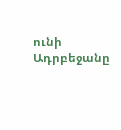ունի Ադրբեջանը